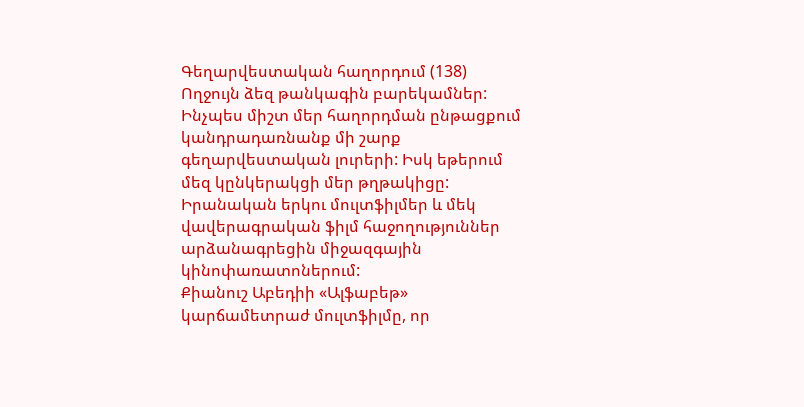Գեղարվեստական հաղորդում (138)
Ողջույն ձեզ թանկագին բարեկամներ: Ինչպես միշտ մեր հաղորդման ընթացքում կանդրադառնանք մի շարք գեղարվեստական լուրերի: Իսկ եթերում մեզ կընկերակցի մեր թղթակիցը:
Իրանական երկու մուլտֆիլմեր և մեկ վավերագրական ֆիլմ հաջողություններ արձանագրեցին միջազգային կինոփառատոներում:
Քիանուշ Աբեդիի «Ալֆաբեթ» կարճամետրաժ մուլտֆիլմը, որ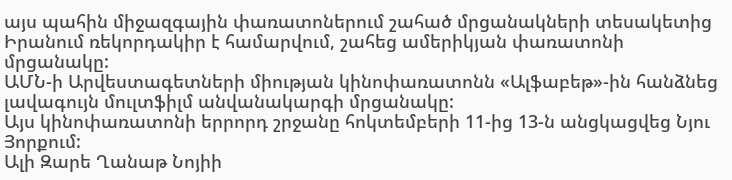այս պահին միջազգային փառատոներում շահած մրցանակների տեսակետից Իրանում ռեկորդակիր է համարվում, շահեց ամերիկյան փառատոնի մրցանակը:
ԱՄՆ-ի Արվեստագետների միության կինոփառատոնն «Ալֆաբեթ»-ին հանձնեց լավագույն մուլտֆիլմ անվանակարգի մրցանակը:
Այս կինոփառատոնի երրորդ շրջանը հոկտեմբերի 11-ից 13-ն անցկացվեց Նյու Յորքում:
Ալի Զարե Ղանաթ Նոյիի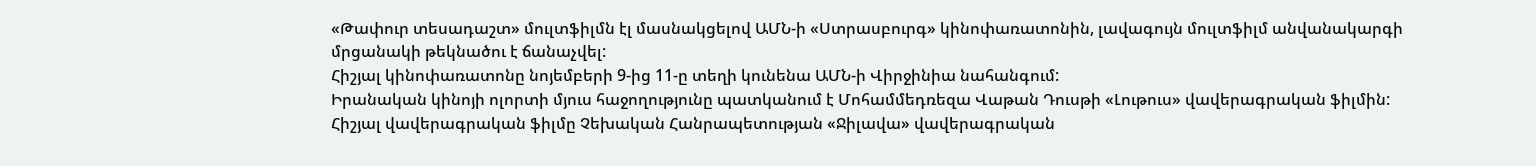«Թափուր տեսադաշտ» մուլտֆիլմն էլ մասնակցելով ԱՄՆ-ի «Ստրասբուրգ» կինոփառատոնին, լավագույն մուլտֆիլմ անվանակարգի մրցանակի թեկնածու է ճանաչվել:
Հիշյալ կինոփառատոնը նոյեմբերի 9-ից 11-ը տեղի կունենա ԱՄՆ-ի Վիրջինիա նահանգում:
Իրանական կինոյի ոլորտի մյուս հաջողությունը պատկանում է Մոհամմեդռեզա Վաթան Դուսթի «Լութուս» վավերագրական ֆիլմին:
Հիշյալ վավերագրական ֆիլմը Չեխական Հանրապետության «Ջիլավա» վավերագրական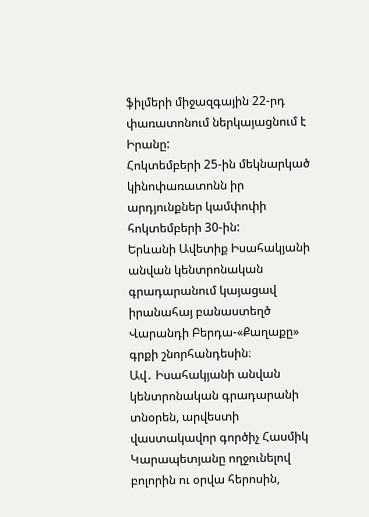ֆիլմերի միջազգային 22-րդ փառատոնում ներկայացնում է Իրանը:
Հոկտեմբերի 25-ին մեկնարկած կինոփառատոնն իր արդյունքներ կամփոփի հոկտեմբերի 30-ին:
Երևանի Ավետիք Իսահակյանի անվան կենտրոնական գրադարանում կայացավ իրանահայ բանաստեղծ Վարանդի Բերդա-«Քաղաքը» գրքի շնորհանդեսին։
Ավ․ Իսահակյանի անվան կենտրոնական գրադարանի տնօրեն, արվեստի վաստակավոր գործիչ Հասմիկ Կարապետյանը ողջունելով բոլորին ու օրվա հերոսին,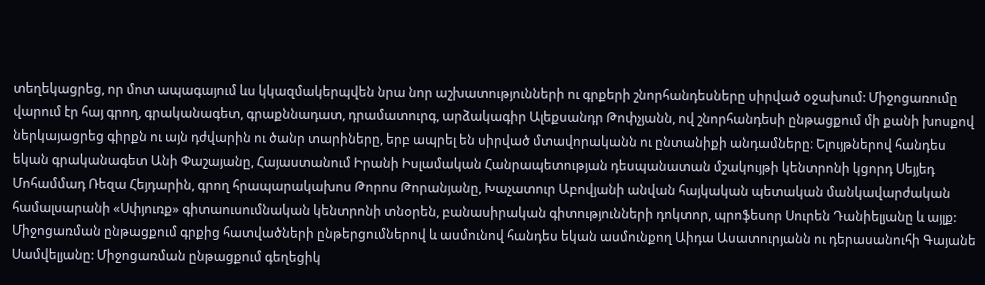տեղեկացրեց, որ մոտ ապագայում ևս կկազմակերպվեն նրա նոր աշխատությունների ու գրքերի շնորհանդեսները սիրված օջախում: Միջոցառումը վարում էր հայ գրող, գրականագետ, գրաքննադատ, դրամատուրգ, արձակագիր Ալեքսանդր Թոփչյանն, ով շնորհանդեսի ընթացքում մի քանի խոսքով ներկայացրեց գիրքն ու այն դժվարին ու ծանր տարիները, երբ ապրել են սիրված մտավորականն ու ընտանիքի անդամները։ Ելույթներով հանդես եկան գրականագետ Անի Փաշայանը, Հայաստանում Իրանի Իսլամական Հանրապետության դեսպանատան մշակույթի կենտրոնի կցորդ Սեյյեդ Մոհամմադ Ռեզա Հեյդարին, գրող հրապարակախոս Թորոս Թորանյանը, Խաչատուր Աբովյանի անվան հայկական պետական մանկավարժական համալսարանի «Սփյուռք» գիտաուսումնական կենտրոնի տնօրեն, բանասիրական գիտությունների դոկտոր, պրոֆեսոր Սուրեն Դանիելյանը և այլք:
Միջոցառման ընթացքում գրքից հատվածների ընթերցումներով և ասմունով հանդես եկան ասմունքող Աիդա Ասատուրյանն ու դերասանուհի Գայանե Սամվելյանը: Միջոցառման ընթացքում գեղեցիկ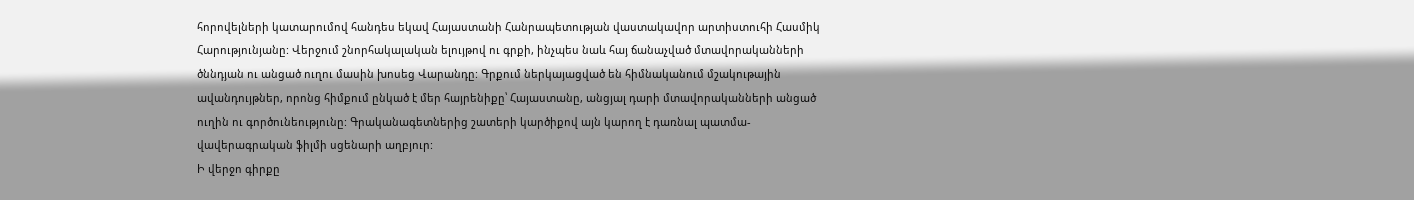հորովելների կատարումով հանդես եկավ Հայաստանի Հանրապետության վաստակավոր արտիստուհի Հասմիկ Հարությունյանը: Վերջում շնորհակալական ելույթով ու գրքի, ինչպես նաև հայ ճանաչված մտավորականների ծննդյան ու անցած ուղու մասին խոսեց Վարանդը: Գրքում ներկայացված են հիմնականում մշակութային ավանդույթներ, որոնց հիմքում ընկած է մեր հայրենիքը՝ Հայաստանը, անցյալ դարի մտավորականների անցած ուղին ու գործունեությունը: Գրականագետներից շատերի կարծիքով այն կարող է դառնալ պատմա-վավերագրական ֆիլմի սցենարի աղբյուր:
Ի վերջո գիրքը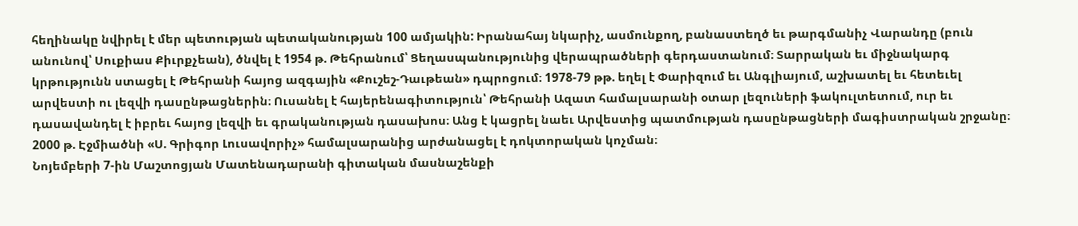հեղինակը նվիրել է մեր պետության պետականության 100 ամյակին: Իրանահայ նկարիչ, ասմունքող, բանաստեղծ եւ թարգմանիչ Վարանդը (բուն անունով՝ Սուքիաս Քիւրքչեան), ծնվել է 1954 թ. Թեհրանում՝ Ցեղասպանությունից վերապրածների գերդաստանում։ Տարրական եւ միջնակարգ կրթությունն ստացել է Թեհրանի հայոց ազգային «Քուշեշ-Դաւթեան» դպրոցում։ 1978-79 թթ. եղել է Փարիզում եւ Անգլիայում, աշխատել եւ հետեւել արվեստի ու լեզվի դասընթացներին։ Ուսանել է հայերենագիտություն՝ Թեհրանի Ազատ համալսարանի օտար լեզուների ֆակուլտետում, ուր եւ դասավանդել է իբրեւ հայոց լեզվի եւ գրականության դասախոս։ Անց է կացրել նաեւ Արվեստից պատմության դասընթացների մագիստրական շրջանը։ 2000 թ. Էջմիածնի «Ս. Գրիգոր Լուսավորիչ» համալսարանից արժանացել է դոկտորական կոչման։
Նոյեմբերի 7-ին Մաշտոցյան Մատենադարանի գիտական մասնաշենքի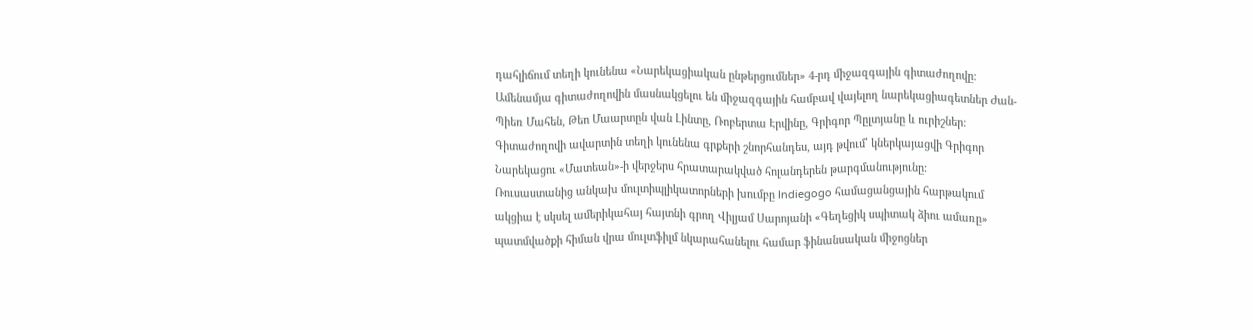դահլիճում տեղի կունենա «Նարեկացիական ընթերցումներ» 4-րդ միջազգային գիտաժողովը:
Ամենամյա գիտաժողովին մասնակցելու են միջազգային համբավ վայելող նարեկացիագետներ Ժան-Պիեռ Մահեն, Թեո Մաարտըն վան Լինտը, Ռոբերտա Էրվինը, Գրիգոր Պըլտյանը և ուրիշներ:
Գիտաժողովի ավարտին տեղի կունենա գրքերի շնորհանդես, այդ թվում՝ կներկայացվի Գրիգոր Նարեկացու «Մատեան»-ի վերջերս հրատարակված հոլանդերեն թարգմանությունը:
Ռուսաստանից անկախ մուլտիպլիկատորների խումբը Indiegogo համացանցային հարթակում ակցիա է սկսել ամերիկահայ հայտնի գրող Վիլյամ Սարոյանի «Գեղեցիկ սպիտակ ձիու ամառը» պատմվածքի հիման վրա մուլտֆիլմ նկարահանելու համար ֆինանսական միջոցներ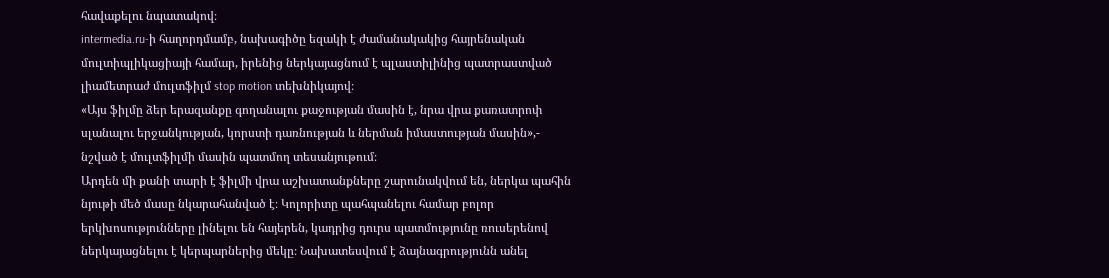հավաքելու նպատակով։
intermedia.ru-ի հաղորդմամբ, նախագիծը եզակի է ժամանակակից հայրենական մուլտիպլիկացիայի համար, իրենից ներկայացնում է պլաստիլինից պատրաստված լիամետրաժ մուլտֆիլմ stop motion տեխնիկայով։
«Այս ֆիլմը ձեր երազանքը գողանալու քաջության մասին է, նրա վրա քառատրոփ սլանալու երջանկության, կորստի դառնության և ներման իմաստության մասին»,- նշված է մուլտֆիլմի մասին պատմող տեսանյութում։
Արդեն մի քանի տարի է ֆիլմի վրա աշխատանքները շարունակվում են, ներկա պահին նյութի մեծ մասը նկարահանված է։ Կոլորիտը պահպանելու համար բոլոր երկխոսությունները լինելու են հայերեն, կադրից դուրս պատմությունը ռուսերենով ներկայացնելու է կերպարներից մեկը։ Նախատեսվում է ձայնագրությունն անել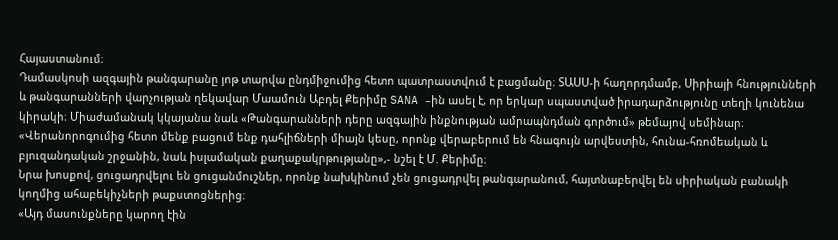Հայաստանում։
Դամասկոսի ազգային թանգարանը յոթ տարվա ընդմիջումից հետո պատրաստվում է բացմանը։ ՏԱՍՍ-ի հաղորդմամբ, Սիրիայի հնությունների և թանգարանների վարչության ղեկավար Մաամուն Աբդել Քերիմը SANA –ին ասել է, որ երկար սպաստված իրադարձությունը տեղի կունենա կիրակի։ Միաժամանակ կկայանա նաև «Թանգարանների դերը ազգային ինքնության ամրապնդման գործում» թեմայով սեմինար։
«Վերանորոգումից հետո մենք բացում ենք դահլիճների միայն կեսը, որոնք վերաբերում են հնագույն արվեստին, հունա-հռոմեական և բյուզանդական շրջանին, նաև իսլամական քաղաքակրթությանը»,- նշել է Մ. Քերիմը։
Նրա խոսքով, ցուցադրվելու են ցուցանմուշներ, որոնք նախկինում չեն ցուցադրվել թանգարանում, հայտնաբերվել են սիրիական բանակի կողմից ահաբեկիչների թաքստոցներից։
«Այդ մասունքները կարող էին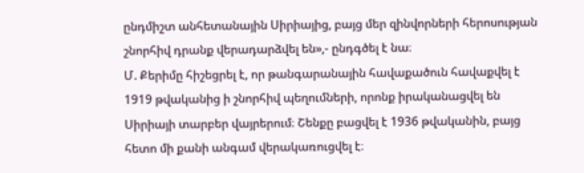ընդմիշտ անհետանային Սիրիայից, բայց մեր զինվորների հերոսության շնորհիվ դրանք վերադարձվել են»,- ընդգծել է նա։
Մ. Քերիմը հիշեցրել է, որ թանգարանային հավաքածուն հավաքվել է 1919 թվականից ի շնորհիվ պեղումների, որոնք իրականացվել են Սիրիայի տարբեր վայրերում։ Շենքը բացվել է 1936 թվականին, բայց հետո մի քանի անգամ վերակառուցվել է։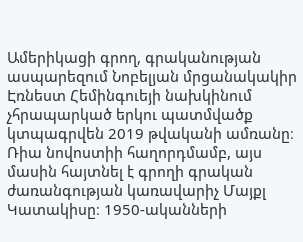Ամերիկացի գրող, գրականության ասպարեզում Նոբելյան մրցանակակիր Էռնեստ Հեմինգուեյի նախկինում չհրապարկած երկու պատմվածք կտպագրվեն 2019 թվականի ամռանը։ Ռիա նովոստիի հաղորդմամբ, այս մասին հայտնել է գրողի գրական ժառանգության կառավարիչ Մայքլ Կատակիսը։ 1950-ականների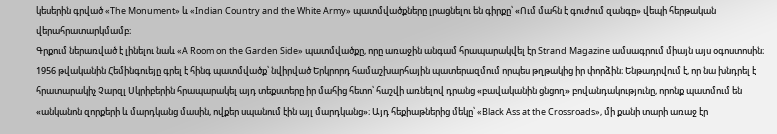կեսերին գրված «The Monument» և «Indian Country and the White Army» պատմվածքները լրացնելու են գիրքը՝ «Ում մահն է գուժում զանգը» վեպի հերթական վերահրատարկմամբ։
Գրքում ներառված է լինելու նաև «A Room on the Garden Side» պատմվածքը, որը առաջին անգամ հրապարակվել էր Strand Magazine ամսագրում միայն այս օգոստոսին։
1956 թվականին Հեմինգուեյը գրել է հինգ պատմվածք՝ նվիրված Երկրորդ համաշխարհային պատերազմում որպես թղթակից իր փորձին։ Ենթադրվում է, որ նա խնդրել է հրատարակիչ Չարզլ Սկրիբերին հրապարակել այդ տեքստերը իր մահից հետո՝ հաշվի առնելով դրանց «բավականին ցնցող» բովանդակությունը, որոնք պատմում են «անկանոն զորքերի և մարդկանց մասին, ովքեր սպանում էին այլ մարդկանց»։ Այդ հեքիաթներից մեկը՝ «Black Ass at the Crossroads», մի քանի տարի առաջ էր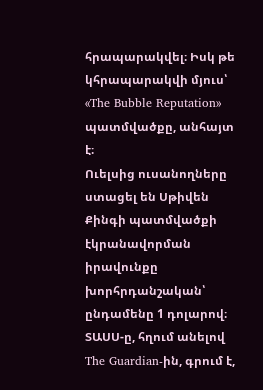հրապարակվել։ Իսկ թե կհրապարակվի մյուս՝ «The Bubble Reputation» պատմվածքը, անհայտ է։
Ուելսից ուսանողները ստացել են Սթիվեն Քինգի պատմվածքի էկրանավորման իրավունքը խորհրդանշական՝ ընդամենը 1 դոլարով։ ՏԱՍՍ-ը, հղում անելով The Guardian-ին, գրում է,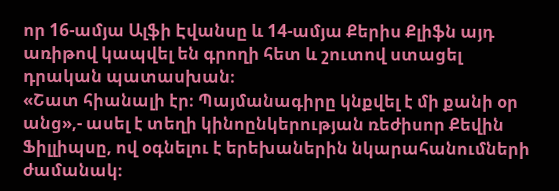որ 16-ամյա Ալֆի Էվանսը և 14-ամյա Քերիս Քլիֆն այդ առիթով կապվել են գրողի հետ և շուտով ստացել դրական պատասխան։
«Շատ հիանալի էր։ Պայմանագիրը կնքվել է մի քանի օր անց»,- ասել է տեղի կինոընկերության ռեժիսոր Քեվին Ֆիլլիպսը, ով օգնելու է երեխաներին նկարահանումների ժամանակ։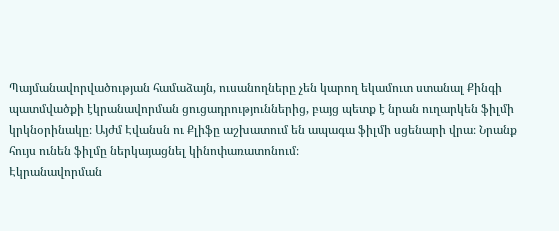Պայմանավորվածության համաձայն, ուսանողները չեն կարող եկամուտ ստանալ Քինգի պատմվածքի էկրանավորման ցուցադրություններից, բայց պետք է նրան ուղարկեն ֆիլմի կրկնօրինակը։ Այժմ Էվանսն ու Քլիֆը աշխատում են ապագա ֆիլմի սցենարի վրա։ Նրանք հույս ունեն ֆիլմը ներկայացնել կինոփառատոնում։
Էկրանավորման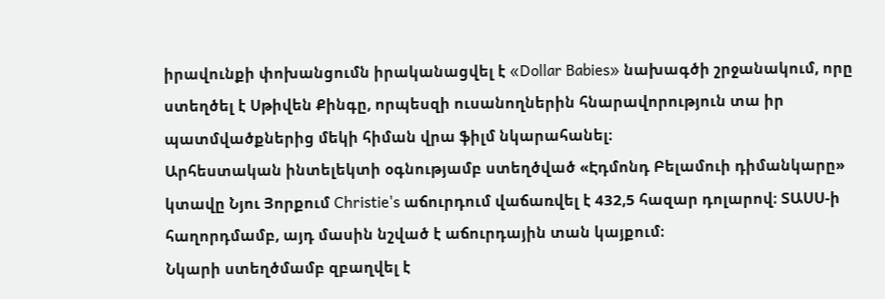իրավունքի փոխանցումն իրականացվել է «Dollar Babies» նախագծի շրջանակում, որը ստեղծել է Սթիվեն Քինգը, որպեսզի ուսանողներին հնարավորություն տա իր պատմվածքներից մեկի հիման վրա ֆիլմ նկարահանել։
Արհեստական ինտելեկտի օգնությամբ ստեղծված «Էդմոնդ Բելամուի դիմանկարը» կտավը Նյու Յորքում Christie's աճուրդում վաճառվել է 432,5 հազար դոլարով։ ՏԱՍՍ-ի հաղորդմամբ, այդ մասին նշված է աճուրդային տան կայքում։
Նկարի ստեղծմամբ զբաղվել է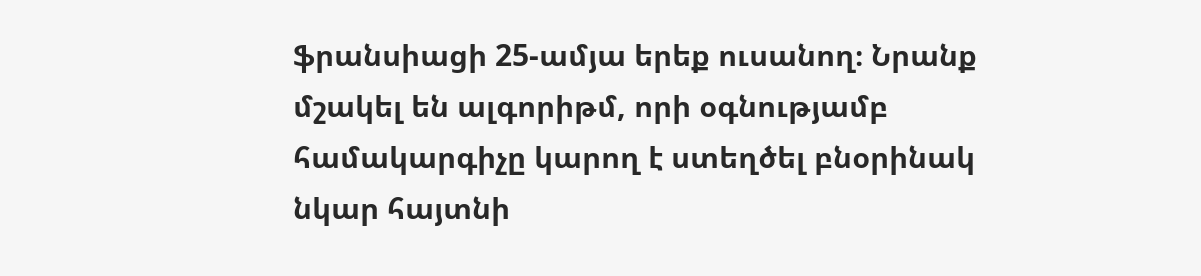ֆրանսիացի 25-ամյա երեք ուսանող։ Նրանք մշակել են ալգորիթմ, որի օգնությամբ համակարգիչը կարող է ստեղծել բնօրինակ նկար հայտնի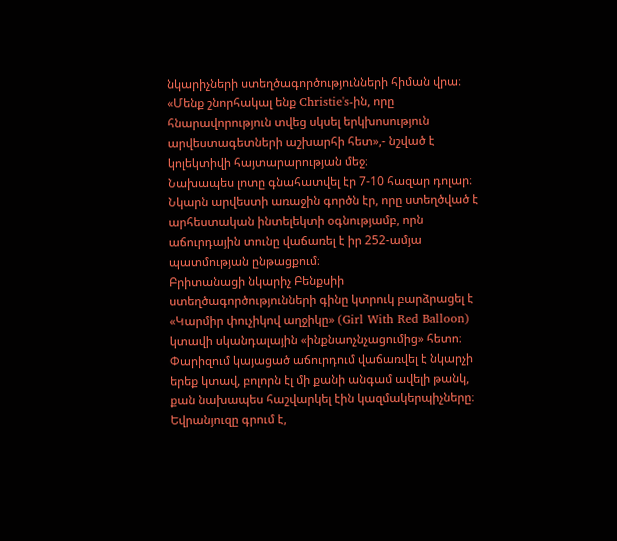նկարիչների ստեղծագործությունների հիման վրա։
«Մենք շնորհակալ ենք Christie's-ին, որը հնարավորություն տվեց սկսել երկխոսություն արվեստագետների աշխարհի հետ»,- նշված է կոլեկտիվի հայտարարության մեջ։
Նախապես լոտը գնահատվել էր 7-10 հազար դոլար։ Նկարն արվեստի առաջին գործն էր, որը ստեղծված է արհեստական ինտելեկտի օգնությամբ, որն աճուրդային տունը վաճառել է իր 252-ամյա պատմության ընթացքում։
Բրիտանացի նկարիչ Բենքսիի ստեղծագործությունների գինը կտրուկ բարձրացել է «Կարմիր փուչիկով աղջիկը» (Girl With Red Balloon) կտավի սկանդալային «ինքնաոչնչացումից» հետո։ Փարիզում կայացած աճուրդում վաճառվել է նկարչի երեք կտավ, բոլորն էլ մի քանի անգամ ավելի թանկ, քան նախապես հաշվարկել էին կազմակերպիչները։
Եվրանյուզը գրում է,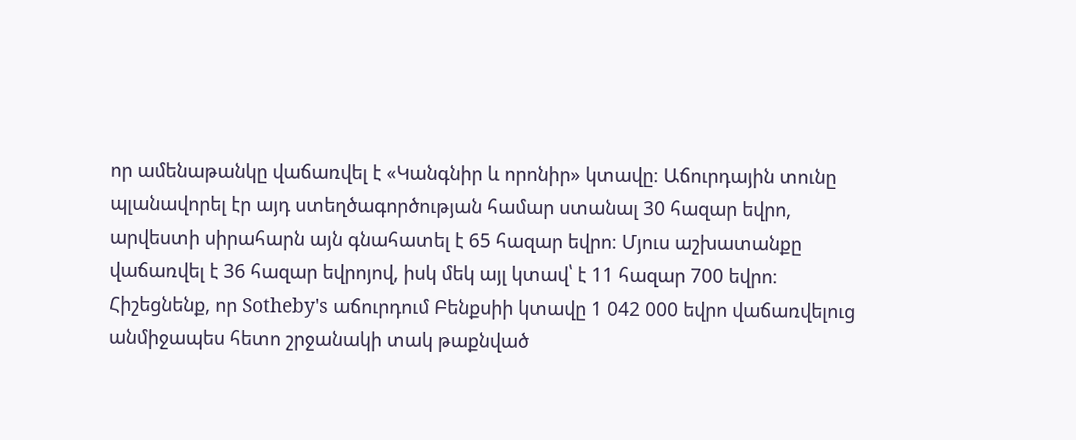որ ամենաթանկը վաճառվել է «Կանգնիր և որոնիր» կտավը։ Աճուրդային տունը պլանավորել էր այդ ստեղծագործության համար ստանալ 30 հազար եվրո, արվեստի սիրահարն այն գնահատել է 65 հազար եվրո։ Մյուս աշխատանքը վաճառվել է 36 հազար եվրոյով, իսկ մեկ այլ կտավ՝ է 11 հազար 700 եվրո։
Հիշեցնենք, որ Sotheby's աճուրդում Բենքսիի կտավը 1 042 000 եվրո վաճառվելուց անմիջապես հետո շրջանակի տակ թաքնված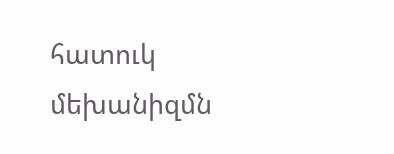հատուկ մեխանիզմն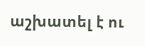աշխատել է ու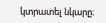կտրատել նկարը։